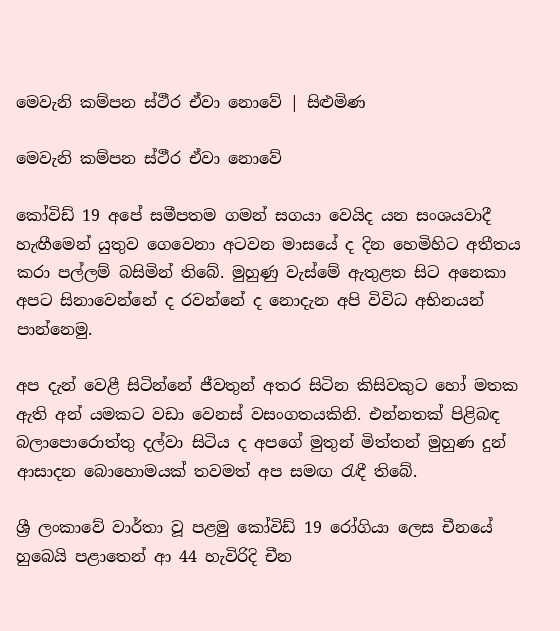මෙවැනි කම්පන ස්ථීර ඒවා නොවේ | සිළුමිණ

මෙවැනි කම්පන ස්ථීර ඒවා නොවේ

කෝවිඩ් 19 අපේ සමීපතම ගමන් සගයා වෙයිද යන සංශයවාදී හැඟීමෙන් යුතුව ගෙවෙනා අටවන මාසයේ ද දින හෙමිහිට අතීතය කරා පල්ලම් බසිමින් තිබේ. මුහුණු වැස්මේ ඇතුළත සිට අනෙකා අපට සිනාවෙන්නේ ද රවන්නේ ද නොදැන අපි විවිධ අභිනයන් පාන්නෙමු.

අප දැන් වෙළී සිටින්නේ ජීවතුන් අතර සිටින කිසිවකුට හෝ මතක ඇති අන් යමකට වඩා වෙනස් වසංගතයකිනි. එන්නතක් පිළිබඳ බලාපොරොත්තු දල්වා සිටිය ද අපගේ මුතුන් මිත්තන් මුහුණ දුන් ආසාදන බොහොමයක් තවමත් අප සමඟ රැඳී තිබේ.

ශ්‍රී ලංකාවේ වාර්තා වූ පළමු කෝවිඩ් 19 රෝගියා ලෙස චීනයේ හුබෙයි පළාතෙන් ආ 44 හැවිරිදි චීන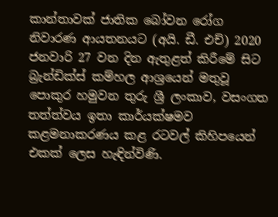කාන්තාවක් ජාතික බෝවන රෝග නිවාරණ ආයතනයට (අයි. ඩී. එච්) 2020 ජනවාරි 27 වන දින ඇතුළත් කිරීමේ සිට බ්‍රැන්ඩික්ස් කම්හල ආශ්‍රයෙන් මතුවූ පොකුර හමුවන තුරු ශ්‍රී ලංකාව, වසංගත තත්ත්වය ඉතා කාර්යක්ෂමව කළමනාකරණය කළ රටවල් කිහිපයෙන් එකක් ලෙස හැඳින්විණි.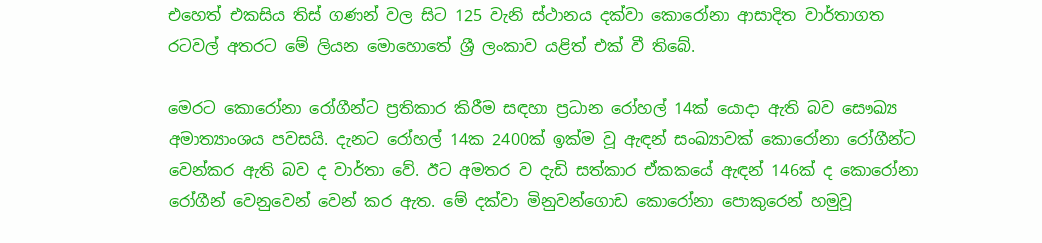එහෙත් එකසිය තිස් ගණන් වල සිට 125 වැනි ස්ථානය දක්වා කොරෝනා ආසාදිත වාර්තාගත රටවල් අතරට මේ ලියන මොහොතේ ශ්‍රී ලංකාව යළිත් එක් වී තිබේ.

මෙරට කොරෝනා රෝගීන්ට ප්‍රතිකාර කිරීම සඳහා ප්‍රධාන රෝහල් 14ක් යොදා ඇති බව සෞඛ්‍ය අමාත්‍යාංශය පවසයි. දැනට රෝහල් 14ක 2400ක් ඉක්ම වූ ඇඳන් සංඛ්‍යාවක් කොරෝනා රෝගීන්ට වෙන්කර ඇති බව ද වාර්තා වේ. ඊට අමතර ව දැඩි සත්කාර ඒකකයේ ඇඳන් 146ක් ද කොරෝනා රෝගීන් වෙනුවෙන් වෙන් කර ඇත. මේ දක්වා මිනුවන්ගොඩ කොරෝනා පොකුරෙන් හමුවූ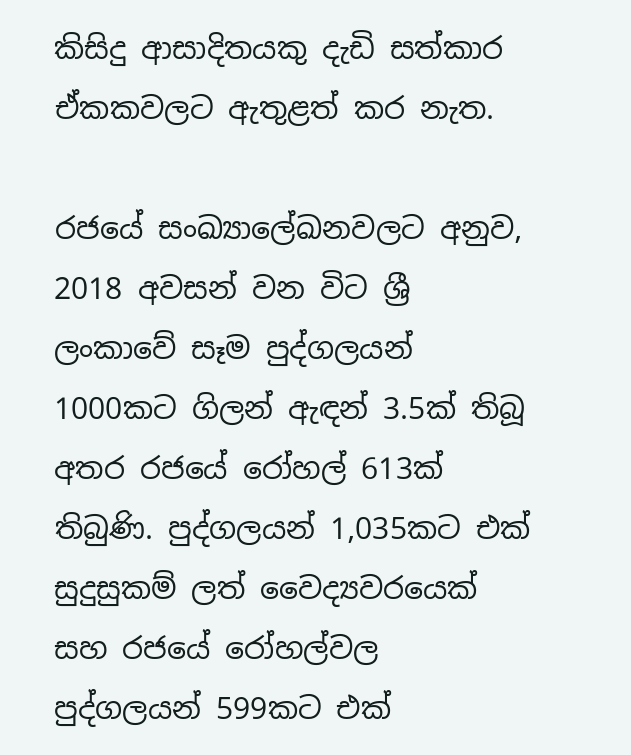කිසිදු ආසාදිතයකු දැඩි සත්කාර ඒකකවලට ඇතුළත් කර නැත.

රජයේ සංඛ්‍යාලේඛනවලට අනුව, 2018 අවසන් වන විට ශ්‍රී ලංකාවේ සෑම පුද්ගලයන් 1000කට ගිලන් ඇඳන් 3.5ක් තිබූ අතර රජයේ රෝහල් 613ක් තිබුණි. පුද්ගලයන් 1,035කට එක් සුදුසුකම් ලත් වෛද්‍යවරයෙක් සහ රජයේ රෝහල්වල පුද්ගලයන් 599කට එක්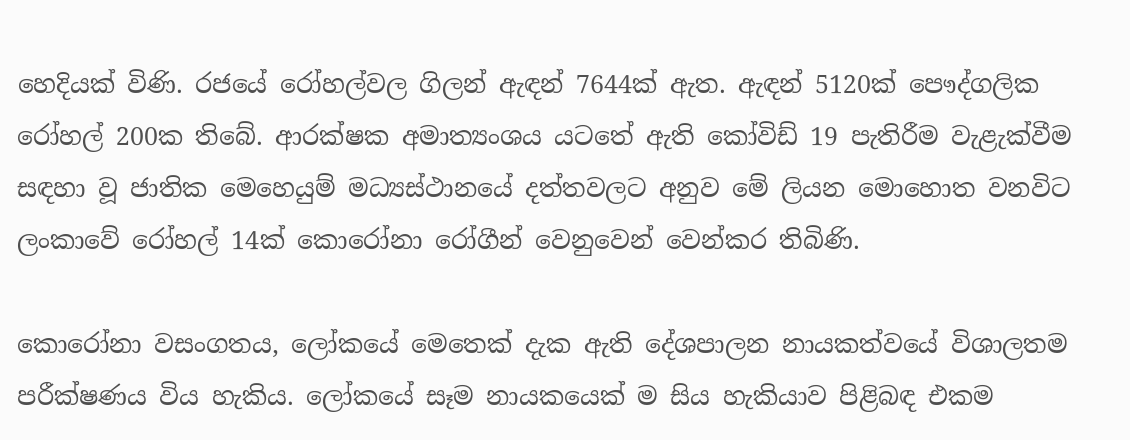හෙදියක් විණි. රජයේ රෝහල්වල ගිලන් ඇඳන් 7644ක් ඇත. ඇඳන් 5120ක් පෞද්ගලික රෝහල් 200ක තිබේ. ආරක්ෂක අමාත්‍යංශය යටතේ ඇති කෝවිඩ් 19 පැතිරීම වැළැක්වීම සඳහා වූ ජාතික මෙහෙයුම් මධ්‍යස්ථානයේ දත්තවලට අනුව මේ ලියන මොහොත වනවිට ලංකාවේ රෝහල් 14ක් කොරෝනා රෝගීන් වෙනුවෙන් වෙන්කර තිබිණි.

කොරෝනා වසංගතය, ලෝකයේ මෙතෙක් දැක ඇති දේශපාලන නායකත්වයේ විශාලතම පරීක්ෂණය විය හැකිය. ලෝකයේ සෑම නායකයෙක් ම සිය හැකියාව පිළිබඳ එකම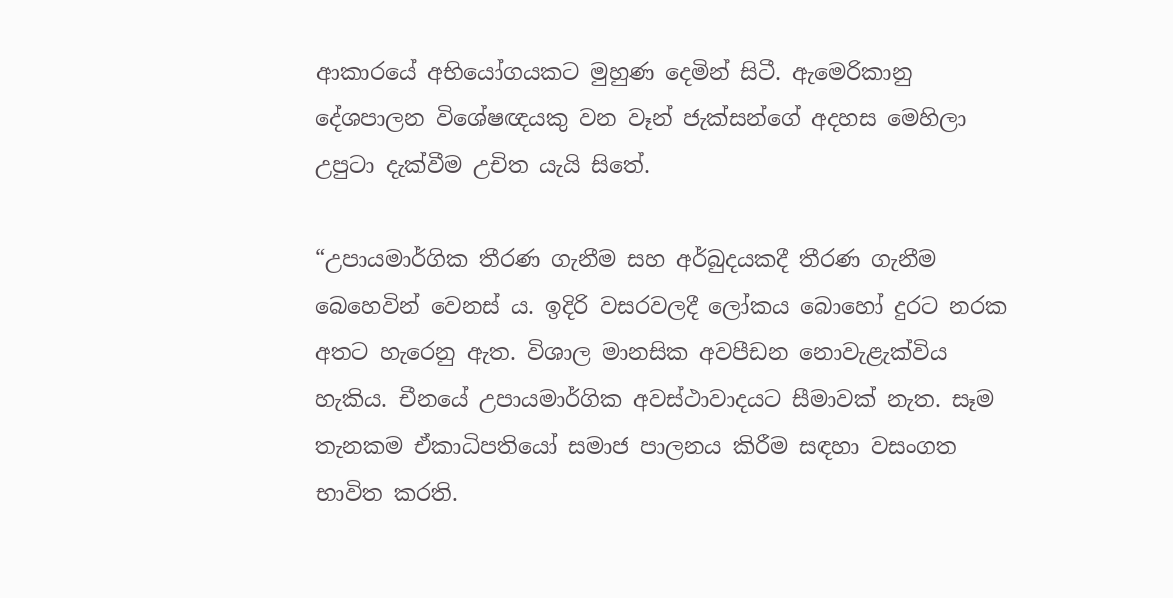ආකාරයේ අභියෝගයකට මුහුණ දෙමින් සිටී. ඇමෙරිකානු දේශපාලන විශේෂඥයකු වන වෑන් ජැක්සන්ගේ අදහස මෙහිලා උපුටා දැක්වීම උචිත යැයි සිතේ.

“උපායමාර්ගික තීරණ ගැනීම සහ අර්බුදයකදී තීරණ ගැනීම බෙහෙවින් වෙනස් ය. ඉදිරි වසරවලදී ලෝකය බොහෝ දුරට නරක අතට හැරෙනු ඇත. විශාල මානසික අවපීඩන නොවැළැක්විය හැකිය. චීනයේ උපායමාර්ගික අවස්ථාවාදයට සීමාවක් නැත. සෑම තැනකම ඒකාධිපතියෝ සමාජ පාලනය කිරීම සඳහා වසංගත භාවිත කරති.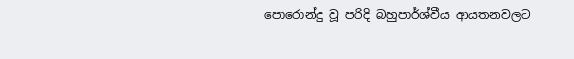පොරොන්දු වූ පරිදි බහුපාර්ශ්වීය ආයතනවලට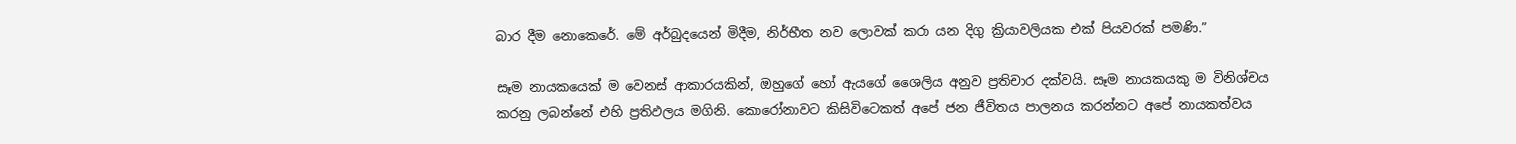බාර දීම නොකෙරේ. මේ අර්බුදයෙන් මිදීම, නිර්භීත නව ලොවක් කරා යන දිගු ක්‍රියාවලියක එක් පියවරක් පමණි.”

සෑම නායකයෙක් ම වෙනස් ආකාරයකින්, ඔහුගේ හෝ ඇයගේ ශෛලිය අනුව ප්‍රතිචාර දක්වයි. සෑම නායකයකු ම විනිශ්චය කරනු ලබන්නේ එහි ප්‍රතිඵලය මගිනි. කොරෝනාවට කිසිවිටෙකත් අපේ ජන ජීවිතය පාලනය කරන්නට අපේ නායකත්වය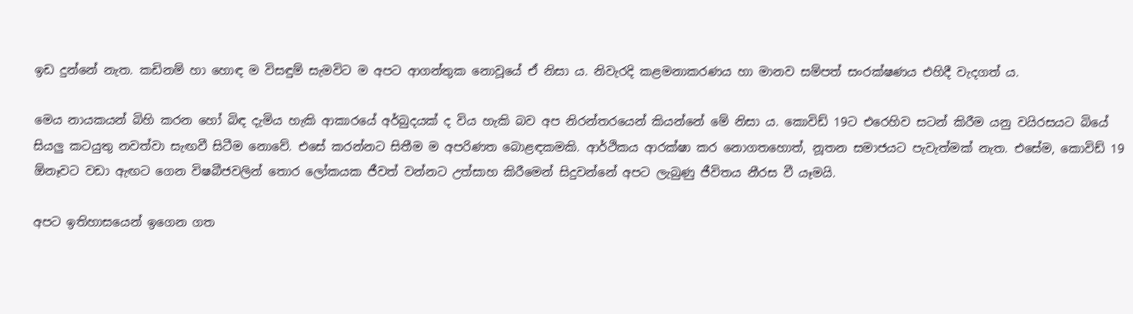ඉඩ දුන්නේ නැත. කඩිනම් හා හොඳ ම විසඳුම් සැමවිට ම අපට ආගන්තුක නොවූයේ ඒ නිසා ය. නිවැරදි කළමනාකරණය හා මානව සම්පත් සංරක්ෂණය එහිදී වැදගත් ය.

මෙය නායකයන් බිහි කරන හෝ බිඳ දැමිය හැකි ආකාරයේ අර්බුදයක් ද විය හැකි බව අප නිරන්තරයෙන් කියන්නේ මේ නිසා ය. කොවිඩ් 19ට එරෙහිව සටන් කිරීම යනු වයිරසයට බියේ සියලු කටයුතු නවත්වා සැඟවී සිටීම නොවේ. එසේ කරන්නට සිතීම ම අපරිණත බොළඳකමකි. ආර්ථිකය ආරක්ෂා කර නොගතහොත්, නූතන සමාජයට පැවැත්මක් නැත. එසේම, කොවිඩ් 19 ඕනෑවට වඩා ඇඟට ගෙන විෂබීජවලින් තොර ලෝකයක ජීවත් වන්නට උත්සාහ කිරීමෙන් සිදුවන්නේ අපට ලැබුණු ජීවිතය නීරස වී යෑමයි.

අපට ඉතිහාසයෙන් ඉගෙන ගත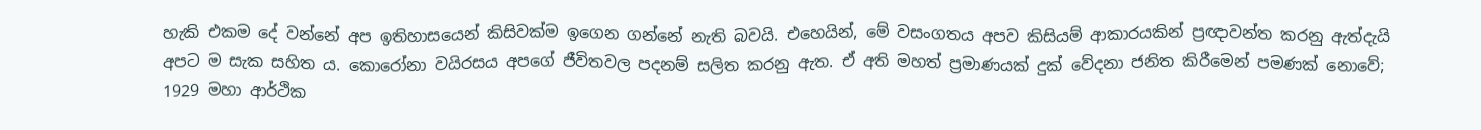හැකි එකම දේ වන්නේ අප ඉතිහාසයෙන් කිසිවක්ම ඉගෙන ගන්නේ නැති බවයි. එහෙයින්, මේ වසංගතය අපව කිසියම් ආකාරයකින් ප්‍රඥාවන්ත කරනු ඇත්දැයි අපට ම සැක සහිත ය. කොරෝනා වයිරසය අපගේ ජීවිතවල පදනම් සලිත කරනු ඇත. ඒ අති මහත් ප්‍රමාණයක් දුක් වේදනා ජනිත කිරීමෙන් පමණක් නොවේ; 1929 මහා ආර්ථික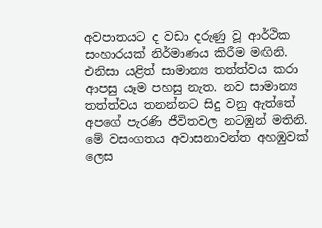අවපාතයට ද වඩා දරුණු වූ ආර්ථික සංහාරයක් නිර්මාණය කිරීම මඟිනි. එනිසා යළිත් සාමාන්‍ය තත්ත්වය කරා ආපසු යෑම පහසු නැත. නව සාමාන්‍ය තත්ත්වය තනන්නට සිදු වනු ඇත්තේ අපගේ පැරණි ජීවිතවල නටඹුන් මතිනි. මේ වසංගතය අවාසනාවන්ත අහඹුවක් ලෙස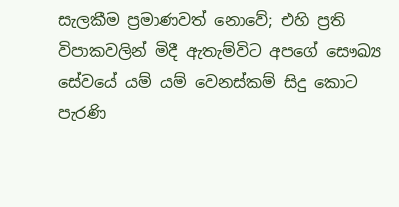සැලකීම ප්‍රමාණවත් නොවේ; එහි ප්‍රති විපාකවලින් මිදී ඇතැම්විට අපගේ සෞඛ්‍ය සේවයේ යම් යම් වෙනස්කම් සිදු කොට පැරණි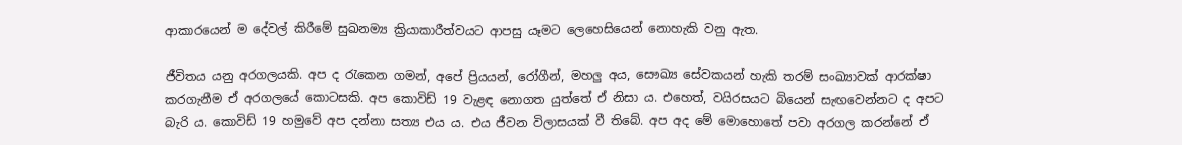ආකාරයෙන් ම දේවල් කිරීමේ සුඛනම්‍ය ක්‍රියාකාරීත්වයට ආපසු යෑමට ලෙහෙසියෙන් නොහැකි වනු ඇත.

ජීවිතය යනු අරගලයකි. අප ද රැකෙන ගමන්, අපේ ප්‍රියයන්, රෝගීන්, මහලු අය, සෞඛ්‍ය සේවකයන් හැකි තරම් සංඛ්‍යාවක් ආරක්ෂා කරගැනීම ඒ අරගලයේ කොටසකි. අප කොවිඩ් 19 වැළඳ නොගත යුත්තේ ඒ නිසා ය. එහෙත්, වයිරසයට බියෙන් සැඟවෙන්නට ද අපට බැරි ය. කොවිඩ් 19 හමුවේ අප දන්නා සත්‍ය එය ය. එය ජීවන විලාසයක් වී තිබේ. අප අද මේ මොහොතේ පවා අරගල කරන්නේ ඒ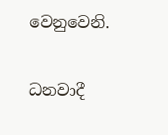වෙනුවෙනි.

ධනවාදී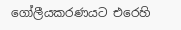ගෝලීයකරණයට එරෙහි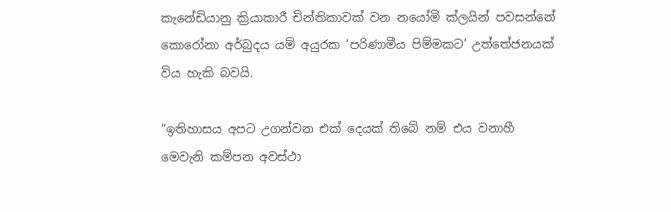කැනේඩියානු ක්‍රියාකාරී චින්තිකාවක් වන නයෝමි ක්ලයින් පවසන්නේ කොරෝනා අර්බුදය යම් අයුරක ‘පරිණාමීය පිම්මකට’ උත්තේජනයක් විය හැකි බවයි.

“ඉතිහාසය අපට උගන්වන එක් දෙයක් තිබේ නම් එය වනාහී මෙවැනි කම්පන අවස්ථා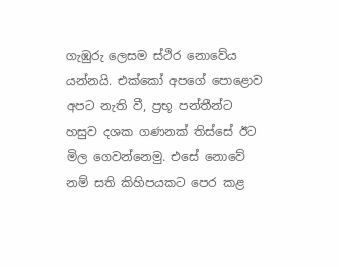ගැඹුරු ලෙසම ස්ථිර නොවේය යන්නයි. එක්කෝ අපගේ පොළොව අපට නැති වී, ප්‍රභූ පන්තීන්ට හසුව දශක ගණනක් තිස්සේ ඊට මිල ගෙවන්නෙමු. එසේ නොවේ නම් සති කිහිපයකට පෙර කළ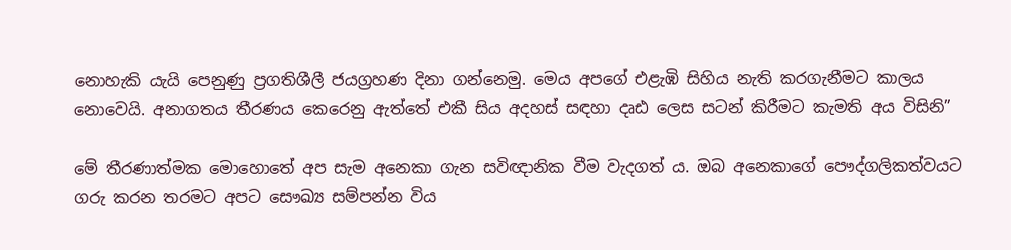නොහැකි යැයි පෙනුණු ප්‍රගතිශීලී ජයග්‍රහණ දිනා ගන්නෙමු. මෙය අපගේ එළැඹි සිහිය නැති කරගැනීමට කාලය නොවෙයි. අනාගතය තීරණය කෙරෙනු ඇත්තේ එකී සිය අදහස් සඳහා දෘඪ ලෙස සටන් කිරීමට කැමති අය විසිනි”

මේ තීරණාත්මක මොහොතේ අප සැම අනෙකා ගැන සවිඥානික වීම වැදගත් ය. ඔබ අනෙකාගේ පෞද්ගලිකත්වයට ගරු කරන තරමට අපට සෞඛ්‍ය සම්පන්න විය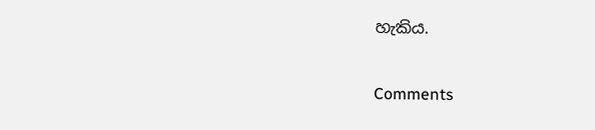හැකිය.

Comments